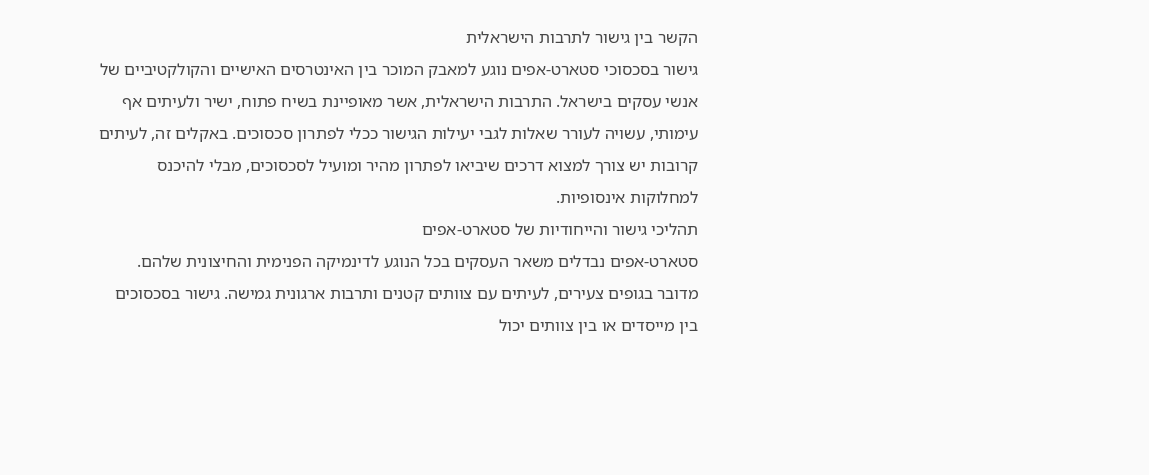הקשר בין גישור לתרבות הישראלית
גישור בסכסוכי סטארט-אפים נוגע למאבק המוכר בין האינטרסים האישיים והקולקטיביים של אנשי עסקים בישראל. התרבות הישראלית, אשר מאופיינת בשיח פתוח, ישיר ולעיתים אף עימותי, עשויה לעורר שאלות לגבי יעילות הגישור ככלי לפתרון סכסוכים. באקלים זה, לעיתים קרובות יש צורך למצוא דרכים שיביאו לפתרון מהיר ומועיל לסכסוכים, מבלי להיכנס למחלוקות אינסופיות.
תהליכי גישור והייחודיות של סטארט-אפים
סטארט-אפים נבדלים משאר העסקים בכל הנוגע לדינמיקה הפנימית והחיצונית שלהם. מדובר בגופים צעירים, לעיתים עם צוותים קטנים ותרבות ארגונית גמישה. גישור בסכסוכים בין מייסדים או בין צוותים יכול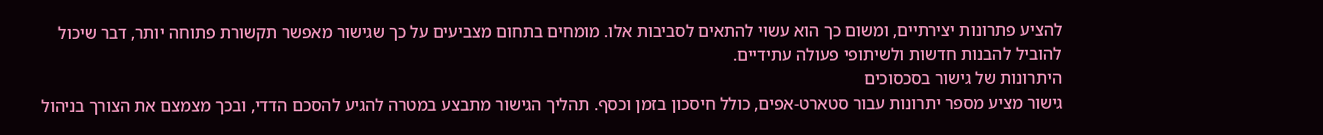להציע פתרונות יצירתיים, ומשום כך הוא עשוי להתאים לסביבות אלו. מומחים בתחום מצביעים על כך שגישור מאפשר תקשורת פתוחה יותר, דבר שיכול להוביל להבנות חדשות ולשיתופי פעולה עתידיים.
היתרונות של גישור בסכסוכים
גישור מציע מספר יתרונות עבור סטארט-אפים, כולל חיסכון בזמן וכסף. תהליך הגישור מתבצע במטרה להגיע להסכם הדדי, ובכך מצמצם את הצורך בניהול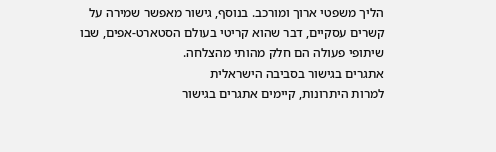הליך משפטי ארוך ומורכב. בנוסף, גישור מאפשר שמירה על קשרים עסקיים, דבר שהוא קריטי בעולם הסטארט-אפים, שבו שיתופי פעולה הם חלק מהותי מהצלחה.
אתגרים בגישור בסביבה הישראלית
למרות היתרונות, קיימים אתגרים בגישור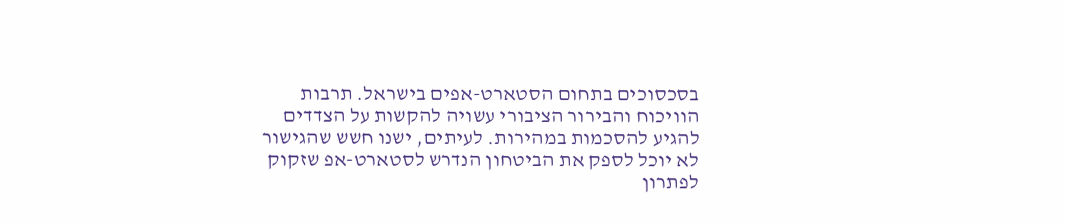בסכסוכים בתחום הסטארט-אפים בישראל. תרבות הוויכוח והבירור הציבורי עשויה להקשות על הצדדים להגיע להסכמות במהירות. לעיתים, ישנו חשש שהגישור לא יוכל לספק את הביטחון הנדרש לסטארט-אפ שזקוק לפתרון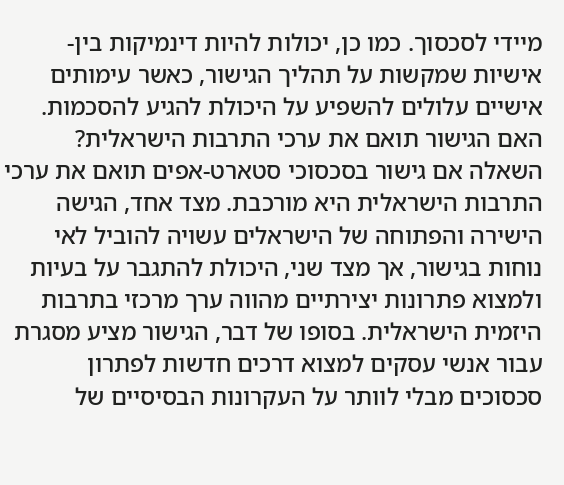מיידי לסכסוך. כמו כן, יכולות להיות דינמיקות בין-אישיות שמקשות על תהליך הגישור, כאשר עימותים אישיים עלולים להשפיע על היכולת להגיע להסכמות.
האם הגישור תואם את ערכי התרבות הישראלית?
השאלה אם גישור בסכסוכי סטארט-אפים תואם את ערכי התרבות הישראלית היא מורכבת. מצד אחד, הגישה הישירה והפתוחה של הישראלים עשויה להוביל לאי נוחות בגישור, אך מצד שני, היכולת להתגבר על בעיות ולמצוא פתרונות יצירתיים מהווה ערך מרכזי בתרבות היזמית הישראלית. בסופו של דבר, הגישור מציע מסגרת עבור אנשי עסקים למצוא דרכים חדשות לפתרון סכסוכים מבלי לוותר על העקרונות הבסיסיים של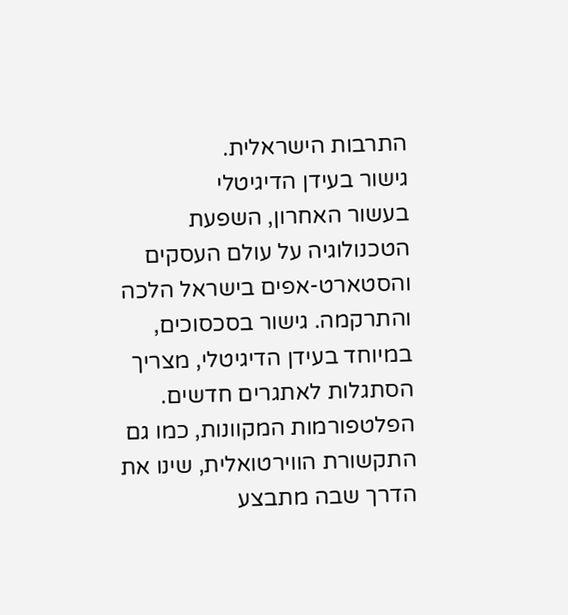התרבות הישראלית.
גישור בעידן הדיגיטלי
בעשור האחרון, השפעת הטכנולוגיה על עולם העסקים והסטארט-אפים בישראל הלכה והתרקמה. גישור בסכסוכים, במיוחד בעידן הדיגיטלי, מצריך הסתגלות לאתגרים חדשים. הפלטפורמות המקוונות, כמו גם התקשורת הווירטואלית, שינו את הדרך שבה מתבצע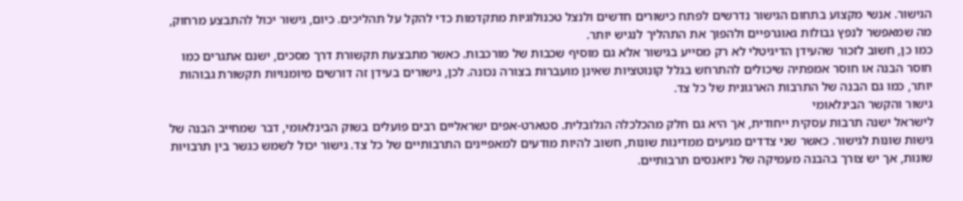הגישור. אנשי מקצוע בתחום הגישור נדרשים לפתח כישורים חדשים ולנצל טכנולוגיות מתקדמות כדי להקל על תהליכים. כיום, גישור יכול להתבצע מרחוק, מה שמאפשר לנפץ גבולות גאוגרפיים ולהפוך את התהליך לנגיש יותר.
כמו כן, חשוב לזכור שהעידן הדיגיטלי לא רק מסייע בגישור אלא גם מוסיף שכבות של מורכבות. כאשר מתבצעת תקשורת דרך מסכים, ישנם אתגרים כמו חוסר הבנה או חוסר אמפתיה שיכולים להתרחש בגלל קונוטציות שאינן מועברות בצורה נכונה. לכן, גישורים בעידן זה דורשים מיומנויות תקשורת גבוהות יותר, כמו גם הבנה של התרבות הארגונית של כל צד.
גישור והקשר הבינלאומי
לישראל ישנה תרבות עסקית ייחודית, אך היא גם חלק מהכלכלה הגלובלית. סטארט-אפים ישראליים רבים פועלים בשוק הבינלאומי, דבר שמחייב הבנה של גישות שונות לגישור. כאשר שני צדדים מגיעים ממדינות שונות, חשוב להיות מודעים למאפיינים התרבותיים של כל צד. גישור יכול לשמש כגשר בין תרבויות שונות, אך יש צורך בהבנה מעמיקה של ניואנסים תרבותיים.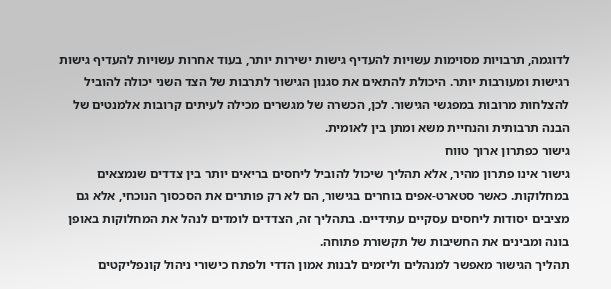לדוגמה, תרבויות מסוימות עשויות להעדיף גישות ישירות יותר, בעוד אחרות עשויות להעדיף גישות רגישות ומעורבות יותר. היכולת להתאים את סגנון הגישור לתרבות של הצד השני יכולה להוביל להצלחות מרובות במפגשי הגישור. לכן, הכשרה של מגשרים מכילה לעיתים קרובות אלמנטים של הבנה תרבותית והנחיית משא ומתן בין לאומית.
גישור כפתרון ארוך טווח
גישור אינו פתרון מהיר, אלא תהליך שיכול להוביל ליחסים בריאים יותר בין צדדים שנמצאים במחלוקות. כאשר סטארט-אפים בוחרים בגישור, הם לא רק פותרים את הסכסוך הנוכחי, אלא גם מציבים יסודות ליחסים עסקיים עתידיים. בתהליך זה, הצדדים לומדים לנהל את המחלוקות באופן בונה ומבינים את החשיבות של תקשורת פתוחה.
תהליך הגישור מאפשר למנהלים וליזמים לבנות אמון הדדי ולפתח כישורי ניהול קונפליקטים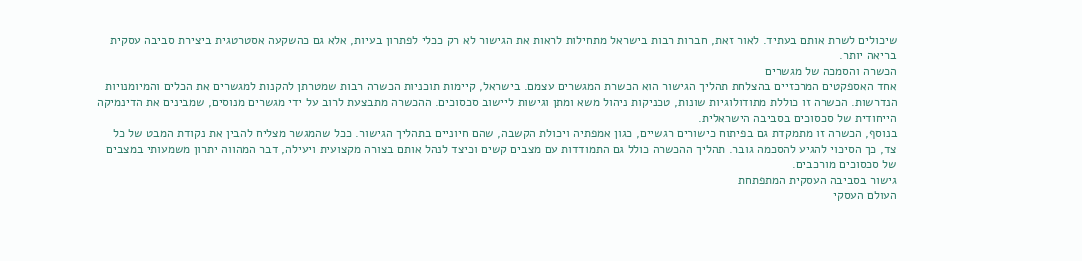שיכולים לשרת אותם בעתיד. לאור זאת, חברות רבות בישראל מתחילות לראות את הגישור לא רק ככלי לפתרון בעיות, אלא גם כהשקעה אסטרטגית ביצירת סביבה עסקית בריאה יותר.
הכשרה והסמכה של מגשרים
אחד האספקטים המרכזיים בהצלחת תהליך הגישור הוא הכשרת המגשרים עצמם. בישראל, קיימות תוכניות הכשרה רבות שמטרתן להקנות למגשרים את הכלים והמיומנויות הנדרשות. הכשרה זו כוללת מתודולוגיות שונות, טכניקות ניהול משא ומתן וגישות ליישוב סכסוכים. ההכשרה מתבצעת לרוב על ידי מגשרים מנוסים, שמבינים את הדינמיקה הייחודית של סכסוכים בסביבה הישראלית.
בנוסף, הכשרה זו מתמקדת גם בפיתוח כישורים רגשיים, כגון אמפתיה ויכולת הקשבה, שהם חיוניים בתהליך הגישור. ככל שהמגשר מצליח להבין את נקודת המבט של כל צד, כך הסיכוי להגיע להסכמה גובר. תהליך ההכשרה כולל גם התמודדות עם מצבים קשים וכיצד לנהל אותם בצורה מקצועית ויעילה, דבר המהווה יתרון משמעותי במצבים של סכסוכים מורכבים.
גישור בסביבה העסקית המתפתחת
העולם העסקי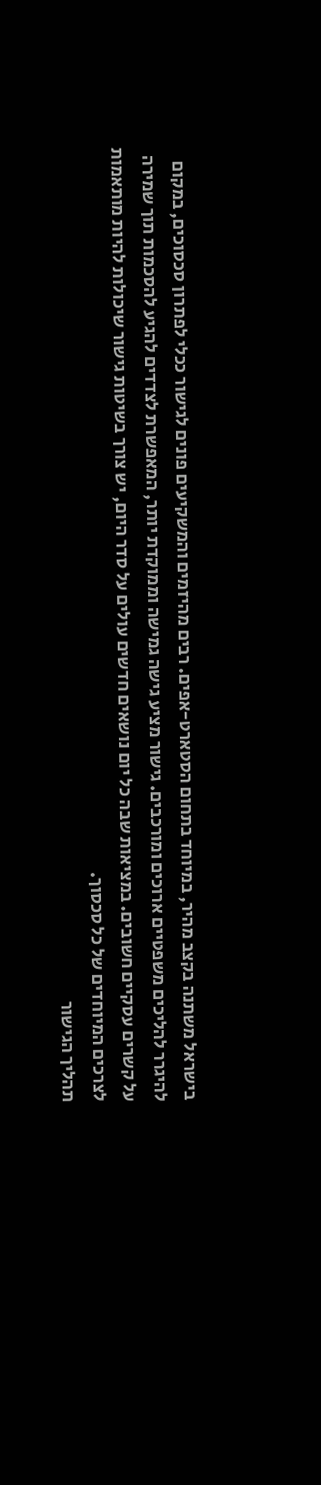בישראל משתנה בקצב מהיר, במיוחד בתחום הסטארט-אפים. רבים מהיזמים והמשקיעים פונים לגישור ככלי לפתרון סכסוכים, במקום להיגרר להליכים משפטיים ארוכים ומורכבים. גישור מציע גישה גמישה וממוקדת יותר, המאפשרת לצדדים להגיע להסכמות תוך שמירה על קשרים עסקיים חשובים. במציאות שבה כל יום נושאים חדשים עולים על סדר היום, יש צורך בשיטות גישור שיכולות להיות מותאמות לצרכים המיוחדים של כל סכסוך.
תהליך הגישור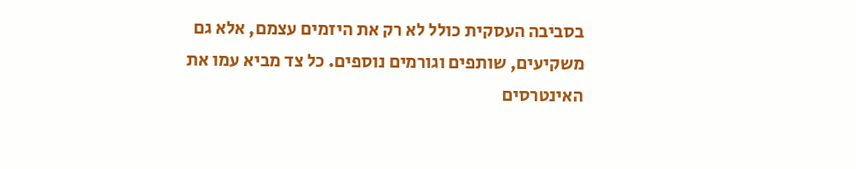בסביבה העסקית כולל לא רק את היזמים עצמם, אלא גם משקיעים, שותפים וגורמים נוספים. כל צד מביא עמו את האינטרסים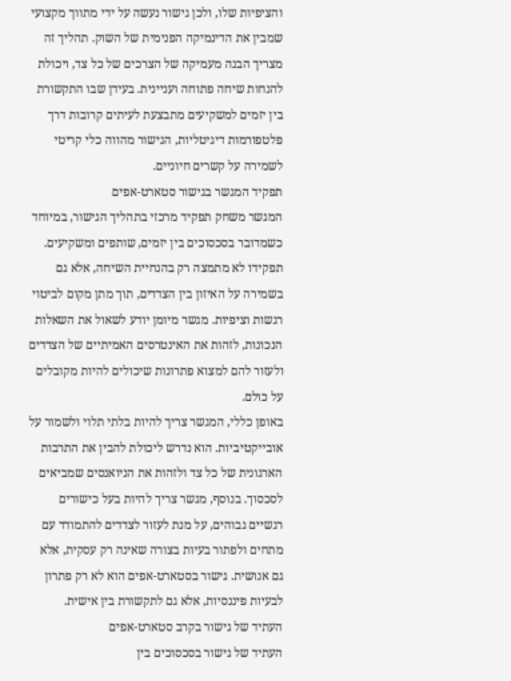והציפיות שלו, ולכן גישור נעשה על ידי מתווך מקצועי שמבין את הדינמיקה הפנימית של השוק. תהליך זה מצריך הבנה מעמיקה של הצרכים של כל צד, ויכולת להנחות שיחה פתוחה ועניינית. בעידן שבו התקשורת בין יזמים למשקיעים מתבצעת לעיתים קרובות דרך פלטפורמות דיגיטליות, הגישור מהווה כלי קריטי לשמירה על קשרים חיוניים.
תפקיד המגשר בגישור סטארט-אפים
המגשר משחק תפקיד מרכזי בתהליך הגישור, במיוחד כשמדובר בסכסוכים בין יזמים, שותפים ומשקיעים. תפקידו לא מתמצה רק בהנחיית השיחה, אלא גם בשמירה על האיזון בין הצדדים, תוך מתן מקום לביטוי רגשות וציפיות. מגשר מיומן יודע לשאול את השאלות הנכונות, לזהות את האינטרסים האמיתיים של הצדדים ולעזור להם למצוא פתרונות שיכולים להיות מקובלים על כולם.
באופן כללי, המגשר צריך להיות בלתי תלוי ולשמור על אובייקטיביות. הוא נדרש ליכולת להבין את התרבות הארגונית של כל צד ולזהות את הניואנסים שמביאים לסכסוך. בנוסף, מגשר צריך להיות בעל כישורים רגשיים גבוהים, על מנת לעזור לצדדים להתמודד עם מתחים ולפתור בעיות בצורה שאינה רק עסקית, אלא גם אנושית. גישור בסטארט-אפים הוא לא רק פתרון לבעיות פיננסיות, אלא גם לתקשורת בין אישית.
העתיד של גישור בקרב סטארט-אפים
העתיד של גישור בסכסוכים בין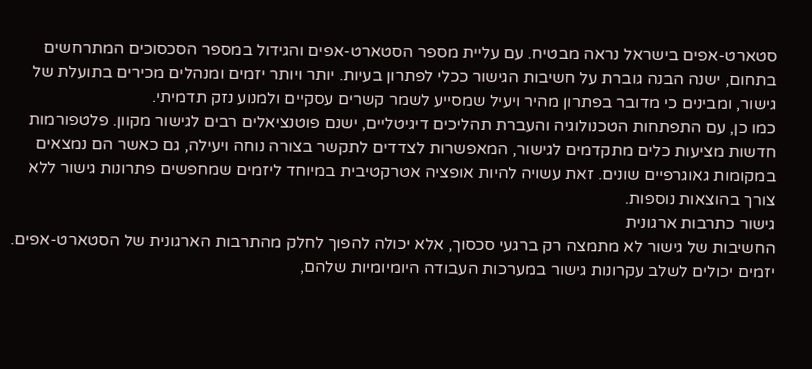סטארט-אפים בישראל נראה מבטיח. עם עליית מספר הסטארט-אפים והגידול במספר הסכסוכים המתרחשים בתחום, ישנה הבנה גוברת על חשיבות הגישור ככלי לפתרון בעיות. יותר ויותר יזמים ומנהלים מכירים בתועלת של גישור, ומבינים כי מדובר בפתרון מהיר ויעיל שמסייע לשמר קשרים עסקיים ולמנוע נזק תדמיתי.
כמו כן, עם התפתחות הטכנולוגיה והעברת תהליכים דיגיטליים, ישנם פוטנציאלים רבים לגישור מקוון. פלטפורמות חדשות מציעות כלים מתקדמים לגישור, המאפשרות לצדדים לתקשר בצורה נוחה ויעילה, גם כאשר הם נמצאים במקומות גאוגרפיים שונים. זאת עשויה להיות אופציה אטרקטיבית במיוחד ליזמים שמחפשים פתרונות גישור ללא צורך בהוצאות נוספות.
גישור כתרבות ארגונית
החשיבות של גישור לא מתמצה רק ברגעי סכסוך, אלא יכולה להפוך לחלק מהתרבות הארגונית של הסטארט-אפים. יזמים יכולים לשלב עקרונות גישור במערכות העבודה היומיומיות שלהם,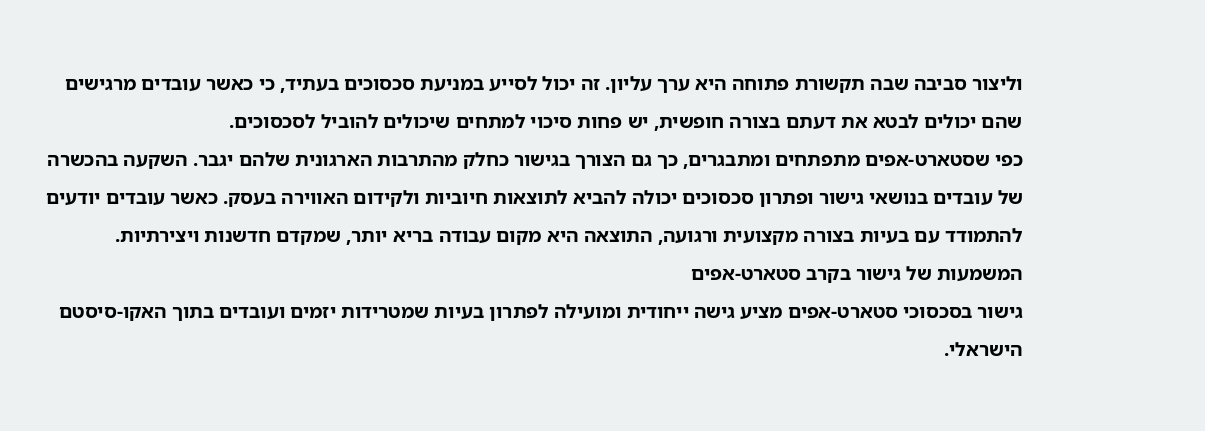וליצור סביבה שבה תקשורת פתוחה היא ערך עליון. זה יכול לסייע במניעת סכסוכים בעתיד, כי כאשר עובדים מרגישים שהם יכולים לבטא את דעתם בצורה חופשית, יש פחות סיכוי למתחים שיכולים להוביל לסכסוכים.
כפי שסטארט-אפים מתפתחים ומתבגרים, כך גם הצורך בגישור כחלק מהתרבות הארגונית שלהם יגבר. השקעה בהכשרה של עובדים בנושאי גישור ופתרון סכסוכים יכולה להביא לתוצאות חיוביות ולקידום האווירה בעסק. כאשר עובדים יודעים להתמודד עם בעיות בצורה מקצועית ורגועה, התוצאה היא מקום עבודה בריא יותר, שמקדם חדשנות ויצירתיות.
המשמעות של גישור בקרב סטארט-אפים
גישור בסכסוכי סטארט-אפים מציע גישה ייחודית ומועילה לפתרון בעיות שמטרידות יזמים ועובדים בתוך האקו-סיסטם הישראלי.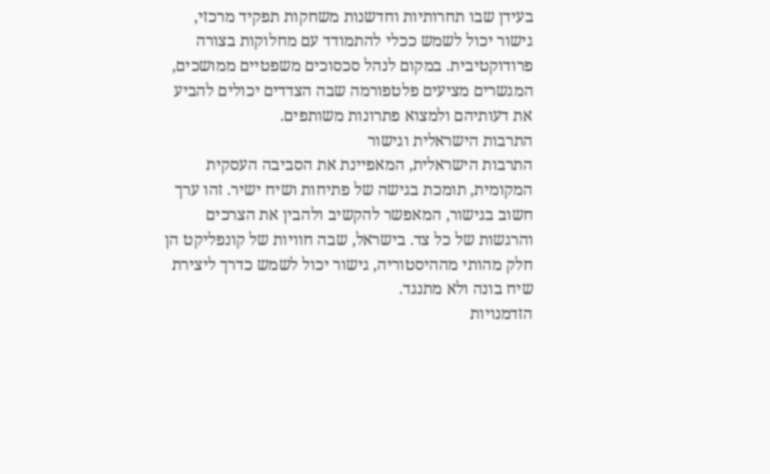בעידן שבו תחרותיות וחדשנות משחקות תפקיד מרכזי, גישור יכול לשמש ככלי להתמודד עם מחלוקות בצורה פרודוקטיבית. במקום לנהל סכסוכים משפטיים ממושכים, המגשרים מציעים פלטפורמה שבה הצדדים יכולים להביע את דעותיהם ולמצוא פתרונות משותפים.
התרבות הישראלית וגישור
התרבות הישראלית, המאפיינת את הסביבה העסקית המקומית, תומכת בגישה של פתיחות ושיח ישיר. זהו ערך חשוב בגישור, המאפשר להקשיב ולהבין את הצרכים והרגשות של כל צד. בישראל, שבה חוויות של קונפליקט הן חלק מהותי מההיסטוריה, גישור יכול לשמש כדרך ליצירת שיח בונה ולא מתנגד.
הזדמנויות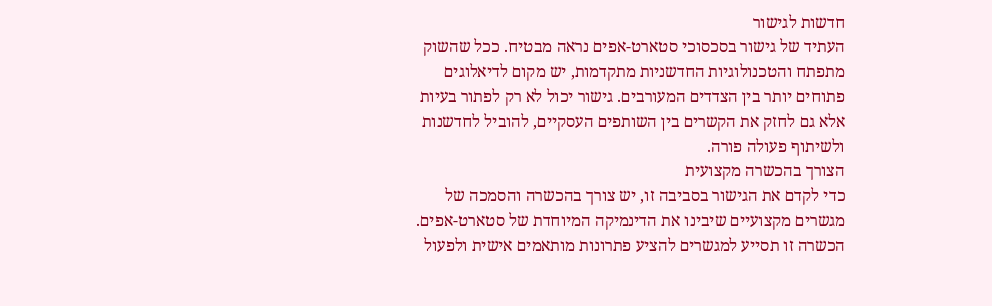חדשות לגישור
העתיד של גישור בסכסוכי סטארט-אפים נראה מבטיח. ככל שהשוק מתפתח והטכנולוגיות החדשניות מתקדמות, יש מקום לדיאלוגים פתוחים יותר בין הצדדים המעורבים. גישור יכול לא רק לפתור בעיות אלא גם לחזק את הקשרים בין השותפים העסקיים, להוביל לחדשנות ולשיתוף פעולה פורה.
הצורך בהכשרה מקצועית
כדי לקדם את הגישור בסביבה זו, יש צורך בהכשרה והסמכה של מגשרים מקצועיים שיבינו את הדינמיקה המיוחדת של סטארט-אפים. הכשרה זו תסייע למגשרים להציע פתרונות מותאמים אישית ולפעול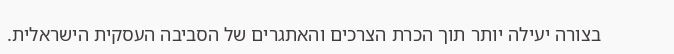בצורה יעילה יותר תוך הכרת הצרכים והאתגרים של הסביבה העסקית הישראלית.